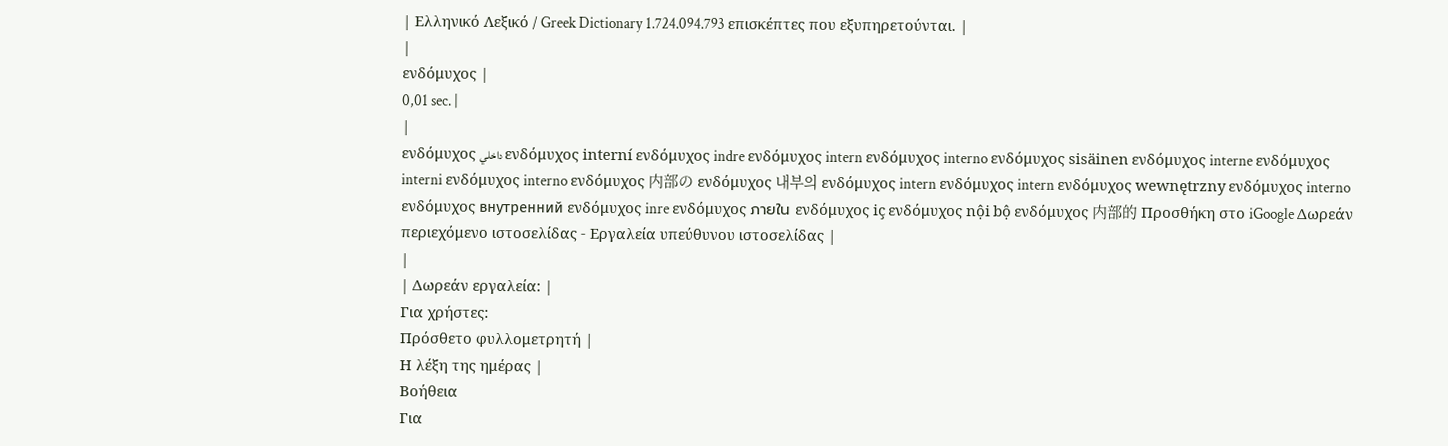| Ελληνικό Λεξικό / Greek Dictionary 1.724.094.793 επισκέπτες που εξυπηρετούνται. |
|
ενδόμυχος |
0,01 sec. |
|
ενδόμυχος داخلي ενδόμυχος interní ενδόμυχος indre ενδόμυχος intern ενδόμυχος interno ενδόμυχος sisäinen ενδόμυχος interne ενδόμυχος interni ενδόμυχος interno ενδόμυχος 内部の ενδόμυχος 내부의 ενδόμυχος intern ενδόμυχος intern ενδόμυχος wewnętrzny ενδόμυχος interno ενδόμυχος внутренний ενδόμυχος inre ενδόμυχος ภายใน ενδόμυχος iç ενδόμυχος nội bộ ενδόμυχος 内部的 Προσθήκη στο iGoogle Δωρεάν περιεχόμενο ιστοσελίδας - Εργαλεία υπεύθυνου ιστοσελίδας |
|
| Δωρεάν εργαλεία: |
Για χρήστες:
Πρόσθετο φυλλομετρητή |
Η λέξη της ημέρας |
Βοήθεια
Για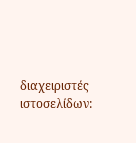διαχειριστές ιστοσελίδων: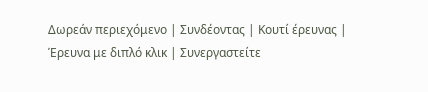Δωρεάν περιεχόμενο | Συνδέοντας | Κουτί έρευνας | Έρευνα με διπλό κλικ | Συνεργαστείτε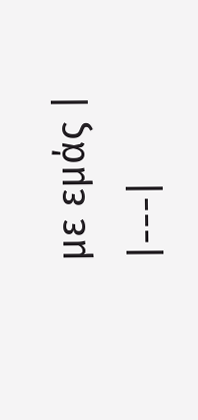με εμάς |
|---|